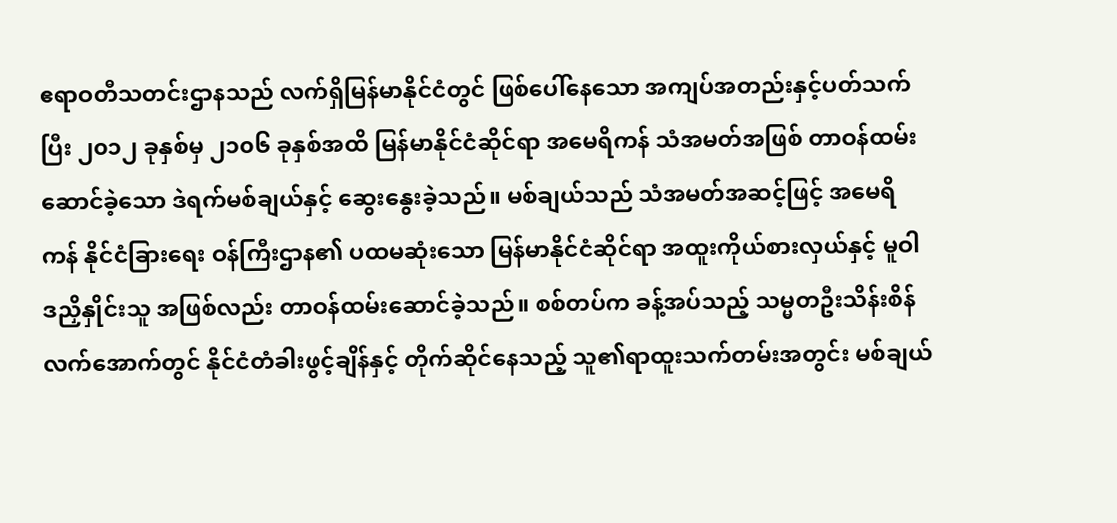ဧရာဝတီသတင်းဌာနသည် လက်ရှိမြန်မာနိုင်ငံတွင် ဖြစ်ပေါ်နေသော အကျပ်အတည်းနှင့်ပတ်သက်ပြီး ၂၀၁၂ ခုနှစ်မှ ၂၁၀၆ ခုနှစ်အထိ မြန်မာနိုင်ငံဆိုင်ရာ အမေရိကန် သံအမတ်အဖြစ် တာဝန်ထမ်းဆောင်ခဲ့သော ဒဲရက်မစ်ချယ်နှင့် ဆွေးနွေးခဲ့သည်။ မစ်ချယ်သည် သံအမတ်အဆင့်ဖြင့် အမေရိကန် နိုင်ငံခြားရေး ဝန်ကြီးဌာန၏ ပထမဆုံးသော မြန်မာနိုင်ငံဆိုင်ရာ အထူးကိုယ်စားလှယ်နှင့် မူဝါဒညှိနှိုင်းသူ အဖြစ်လည်း တာဝန်ထမ်းဆောင်ခဲ့သည်။ စစ်တပ်က ခန့်အပ်သည့် သမ္မတဦးသိန်းစိန်လက်အောက်တွင် နိုင်ငံတံခါးဖွင့်ချိန်နှင့် တိုက်ဆိုင်နေသည့် သူ၏ရာထူးသက်တမ်းအတွင်း မစ်ချယ်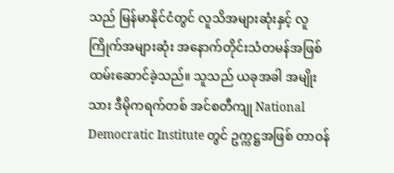သည် မြန်မာနိုင်ငံတွင် လူသိအများဆုံးနှင့် လူကြိုက်အများဆုံး အနောက်တိုင်းသံတမန်အဖြစ် ထမ်းဆောင်ခဲ့သည်။ သူသည် ယခုအခါ အမျိုးသား ဒီမိုကရက်တစ် အင်စတီကျု National Democratic Institute တွင် ဥက္ကဋ္ဌအဖြစ် တာဝန်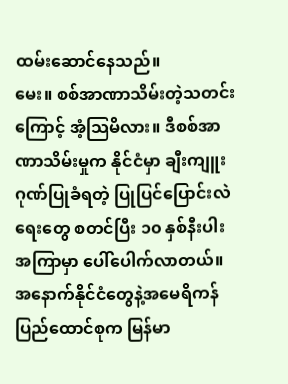ထမ်းဆောင်နေသည်။
မေး။ စစ်အာဏာသိမ်းတဲ့သတင်းကြောင့် အံ့သြမိလား။ ဒီစစ်အာဏာသိမ်းမှုက နိုင်ငံမှာ ချီးကျူးဂုဏ်ပြုခံရတဲ့ ပြုပြင်ပြောင်းလဲရေးတွေ စတင်ပြီး ၁၀ နှစ်နီးပါးအကြာမှာ ပေါ်ပေါက်လာတယ်။ အနောက်နိုင်ငံတွေနဲ့အမေရိကန်ပြည်ထောင်စုက မြန်မာ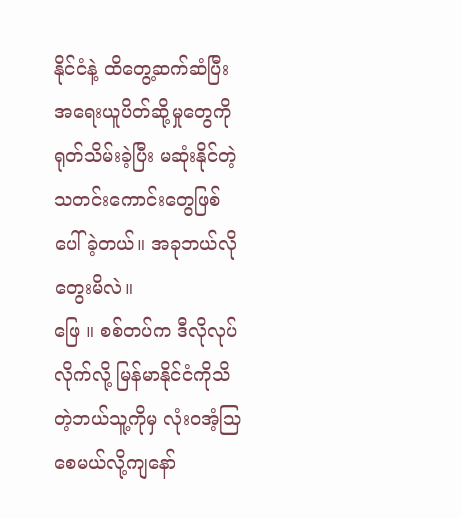နိုင်ငံနဲ့ ထိတွေ့ဆက်ဆံပြီး အရေးယူပိတ်ဆို့မှုတွေကို ရုတ်သိမ်းခဲ့ပြီး မဆုံးနိုင်တဲ့ သတင်းကောင်းတွေဖြစ်ပေါ်ခဲ့တယ်။ အခုဘယ်လိုတွေးမိလဲ။
ဖြေ ။ စစ်တပ်က ဒီလိုလုပ်လိုက်လို့ မြန်မာနိုင်ငံကိုသိတဲ့ဘယ်သူ့ကိုမှ လုံးဝအံ့သြစေမယ်လို့ကျနော်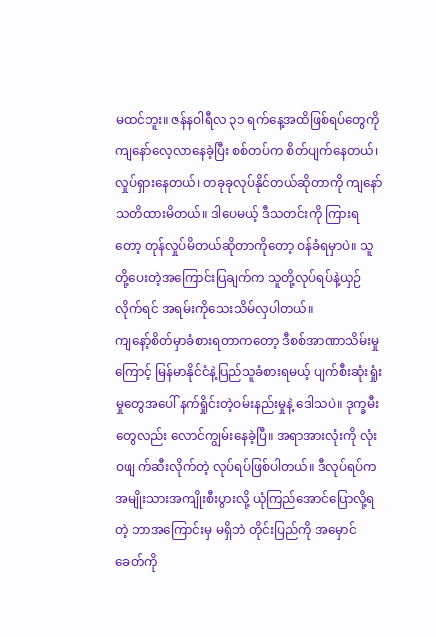မထင်ဘူး။ ဇန်နဝါရီလ ၃၁ ရက်နေ့အထိဖြစ်ရပ်တွေကို ကျနော်လေ့လာနေခဲ့ပြီး စစ်တပ်က စိတ်ပျက်နေတယ်၊ လှုပ်ရှားနေတယ်၊ တခုခုလုပ်နိုင်တယ်ဆိုတာကို ကျနော်သတိထားမိတယ်။ ဒါပေမယ့် ဒီသတင်းကို ကြားရတော့ တုန်လှုပ်မိတယ်ဆိုတာကိုတော့ ဝန်ခံရမှာပဲ။ သူတို့ပေးတဲ့အကြောင်းပြချက်က သူတို့လုပ်ရပ်နဲ့ယှဉ်လိုက်ရင် အရမ်းကိုသေးသိမ်လှပါတယ်။
ကျနော့်စိတ်မှာခံစားရတာကတော့ ဒီစစ်အာဏာသိမ်းမှုကြောင့် မြန်မာနိုင်ငံနဲ့ပြည်သူခံစားရမယ့် ပျက်စီးဆုံးရှုံးမှုတွေအပေါ် နက်ရှိုင်းတဲ့ဝမ်းနည်းမှုနဲ့ ဒေါသပဲ။ ဒုက္ခမီးတွေလည်း လောင်ကျွမ်းနေခဲ့ပြီ။ အရာအားလုံးကို လုံးဝဖျ က်ဆီးလိုက်တဲ့ လုပ်ရပ်ဖြစ်ပါတယ်။ ဒီလုပ်ရပ်က အမျိုးသားအကျိုးစီးပွားလို့ ယုံကြည်အောင်ပြောလို့ရတဲ့ ဘာအကြောင်းမှ မရှိဘဲ တိုင်းပြည်ကို အမှောင်ခေတ်ကို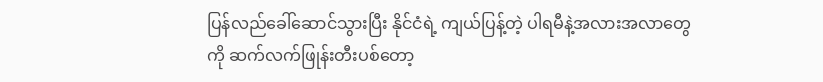ပြန်လည်ခေါ်ဆောင်သွားပြီး နိုင်ငံရဲ့ ကျယ်ပြန့်တဲ့ ပါရမီနဲ့အလားအလာတွေကို ဆက်လက်ဖြုန်းတီးပစ်တော့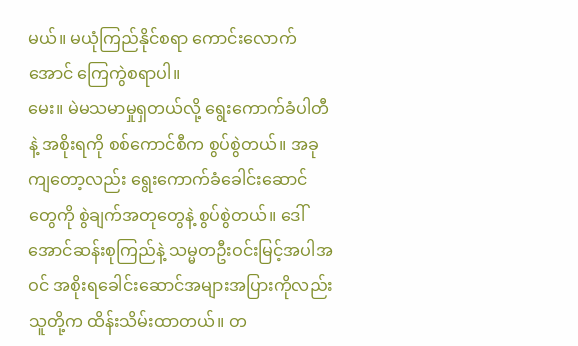မယ်။ မယုံကြည်နိုင်စရာ ကောင်းလောက်အောင် ကြေကွဲစရာပါ။
မေး။ မဲမသမာမှုရှတယ်လို့ ရွေးကောက်ခံပါတီနဲ့ အစိုးရကို စစ်ကောင်စီက စွပ်စွဲတယ်။ အခုကျတော့လည်း ရွေးကောက်ခံခေါင်းဆောင်တွေကို စွဲချက်အတုတွေနဲ့ စွပ်စွဲတယ်။ ဒေါ်အောင်ဆန်းစုကြည်နဲ့ သမ္မတဦးဝင်းမြင့်အပါအဝင် အစိုးရခေါင်းဆောင်အများအပြားကိုလည်း သူတို့က ထိန်းသိမ်းထာတယ်။ တ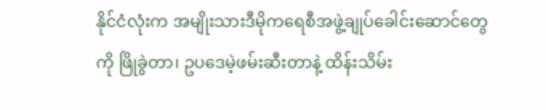နိုင်ငံလုံးက အမျိုးသားဒီမိုကရေစီအဖွဲ့ချုပ်ခေါင်းဆောင်တွေကို ဖြိုခွဲတာ၊ ဥပဒေမဲ့ဖမ်းဆီးတာနဲ့ ထိန်းသိမ်း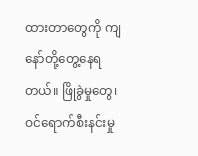ထားတာတွေကို ကျနော်တို့တွေ့နေရတယ်။ ဖြိုခွဲမှုတွေ၊ ဝင်ရောက်စီးနင်းမှု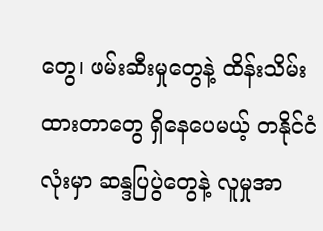တွေ၊ ဖမ်းဆီးမှုတွေနဲ့ ထိန်းသိမ်းထားတာတွေ ရှိနေပေမယ့် တနိုင်ငံလုံးမှာ ဆန္ဒပြပွဲတွေနဲ့ လူမှုအာ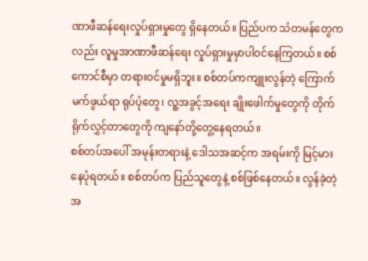ဏာဖီဆန်ရေးလှုပ်ရှားမှုတွေ ရှိနေတယ်။ ပြည်ပက သံတမန်တွေကလည်း လူမှုအာဏာဖီဆန်ရေး လှုပ်ရှားမှုမှာပါဝင်နေကြတယ်။ စစ်ကောင်စီမှာ တရားဝင်မှုမရှိဘူး။ စစ်တပ်ကကျူးလွန်တဲ့ ကြောက်မက်ဖွယ်ရာ ရုပ်ပုံတွေ၊ လူ့အခွင့်အရေး ချိုးဖေါက်မှုတွေကို တိုက်ရိုက်လွှင့်တာတွေကို ကျနော်တို့တွေ့နေရတယ်။
စစ်တပ်အပေါ် အမုန်းတရားနဲ့ ဒေါသအဆင့်က အရမ်းကို မြင့်မားနေပုံရတယ်။ စစ်တပ်က ပြည်သူတွေနဲ့ စစ်ဖြစ်နေတယ်။ လွန်ခဲ့တဲ့အ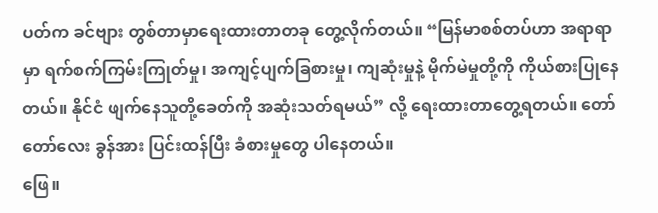ပတ်က ခင်ဗျား တွစ်တာမှာရေးထားတာတခု တွေ့လိုက်တယ်။ “မြန်မာစစ်တပ်ဟာ အရာရာမှာ ရက်စက်ကြမ်းကြုတ်မှု၊ အကျင့်ပျက်ခြစားမှု၊ ကျဆုံးမှုနဲ့ မိုက်မဲမှုတို့ကို ကိုယ်စားပြုနေတယ်။ နိုင်ငံ ဖျက်နေသူတို့ခေတ်ကို အဆုံးသတ်ရမယ်” လို့ ရေးထားတာတွေ့ရတယ်။ တော်တော်လေး ခွန်အား ပြင်းထန်ပြီး ခံစားမှုတွေ ပါနေတယ်။
ဖြေ။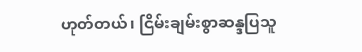ဟုတ်တယ်၊ ငြိမ်းချမ်းစွာဆန္ဒပြသူ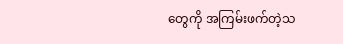တွေကို အကြမ်းဖက်တဲ့သ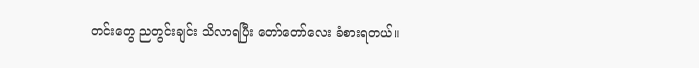တင်းတွေ ညတွင်းချင်း သိလာရပြီး တော်တော်လေး ခံစားရတယ်။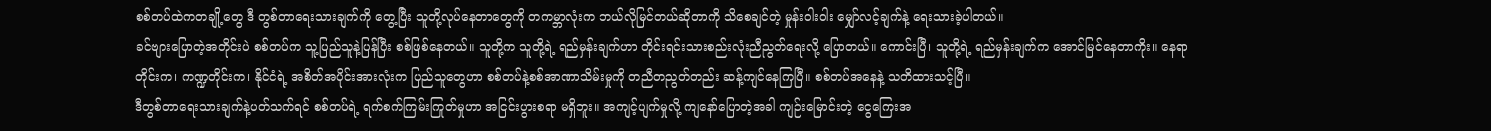စစ်တပ်ထဲကတချို့တွေ ဒီ တွစ်တာရေးသားချက်ကို တွေ့ပြီး သူတို့လုပ်နေတာတွေကို တကမ္ဘာလုံးက ဘယ်လိုမြင်တယ်ဆိုတာကို သိစေချင်တဲ့ မှုန်းဝါးဝါး မျှော်လင့်ချက်နဲ့ ရေးသားခဲ့ပါတယ်။
ခင်ဗျားပြောတဲ့အတိုင်းပဲ စစ်တပ်က သူ့ပြည်သူနဲ့ပြန်ပြီး စစ်ဖြစ်နေတယ်။ သူတို့က သူတို့ရဲ့ ရည်မှန်းချက်ဟာ တိုင်းရင်းသားစည်းလုံးညီညွတ်ရေးလို့ ပြောတယ်။ ကောင်းပြီ၊ သူတို့ရဲ့ ရည်မှန်းချက်က အောင်မြင်နေတာကိုး။ နေရာတိုင်းက၊ ကဏ္ဍတိုင်းက၊ နိုင်ငံရဲ့ အစိတ်အပိုင်းအားလုံးက ပြည်သူတွေဟာ စစ်တပ်နဲ့စစ်အာဏာသိမ်းမှုကို တညီတညွတ်တည်း ဆန့်ကျင်နေကြပြီ။ စစ်တပ်အနေနဲ့ သတိထားသင့်ပြီ။
ဒီတွစ်တာရေးသားချက်နဲ့ပတ်သက်ရင် စစ်တပ်ရဲ့ ရက်စက်ကြမ်းကြုတ်မှုဟာ အငြင်းပွားစရာ မရှိဘူး။ အကျင့်ပျက်မှုလို့ ကျနော်ပြောတဲ့အခါ ကျဉ်းမြောင်းတဲ့ ငွေကြေးအ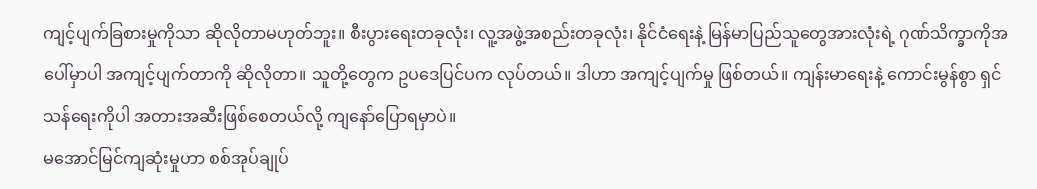ကျင့်ပျက်ခြစားမှုကိုသာ ဆိုလိုတာမဟုတ်ဘူး။ စီးပွားရေးတခုလုံး၊ လူ့အဖွဲ့အစည်းတခုလုံး၊ နိုင်ငံရေးနဲ့ မြန်မာပြည်သူတွေအားလုံးရဲ့ ဂုဏ်သိက္ခာကိုအပေါ်မှာပါ အကျင့်ပျက်တာကို ဆိုလိုတာ။ သူတို့တွေက ဥပဒေပြင်ပက လုပ်တယ်။ ဒါဟာ အကျင့်ပျက်မှု ဖြစ်တယ်။ ကျန်းမာရေးနဲ့ ကောင်းမွန်စွာ ရှင်သန်ရေးကိုပါ အတားအဆီးဖြစ်စေတယ်လို့ ကျနော်ပြောရမှာပဲ။
မအောင်မြင်ကျဆုံးမှုဟာ စစ်အုပ်ချုပ်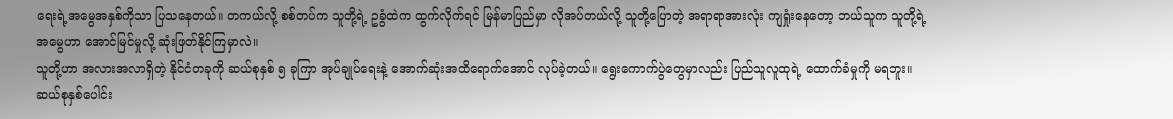ရေးရဲ့အမွေအနှစ်ကိုသာ ပြသနေတယ်။ တကယ်လို့ စစ်တပ်က သူတို့ရဲ့ ဥခွံထဲက ထွက်လိုက်ရင် မြန်မာပြည်မှာ လိုအပ်တယ်လို့ သူတို့ပြောတဲ့ အရာရာအားလုံး ကျရှုံးနေတော့ ဘယ်သူက သူတို့ရဲ့ အမွေဟာ အောင်မြင်မှုလို့ ဆုံးဖြတ်နိုင်ကြမှာလဲ။
သူတို့ဟာ အလားအလာရှိတဲ့ နိုင်ငံတခုကို ဆယ်စုနှစ် ၅ ခုကြာ အုပ်ချုပ်ရေးနဲ့ အောက်ဆုံးအထိရောက်အောင် လုပ်ခဲ့တယ်။ ရွေးကောက်ပွဲတွေမှာလည်း ပြည်သူလူထုရဲ့ ထောက်ခံမှုကို မရဘူး။ ဆယ်စုနှစ်ပေါင်း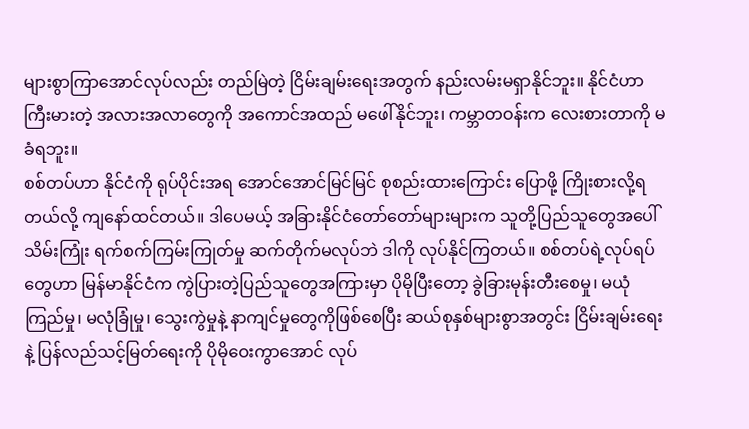များစွာကြာအောင်လုပ်လည်း တည်မြဲတဲ့ ငြိမ်းချမ်းရေးအတွက် နည်းလမ်းမရှာနိုင်ဘူး။ နိုင်ငံဟာ ကြီးမားတဲ့ အလားအလာတွေကို အကောင်အထည် မဖေါ်နိုင်ဘူး၊ ကမ္ဘာတဝန်းက လေးစားတာကို မခံရဘူး။
စစ်တပ်ဟာ နိုင်ငံကို ရုပ်ပိုင်းအရ အောင်အောင်မြင်မြင် စုစည်းထားကြောင်း ပြောဖို့ ကြိုးစားလို့ရတယ်လို့ ကျနော်ထင်တယ်။ ဒါပေမယ့် အခြားနိုင်ငံတော်တော်များများက သူတို့ပြည်သူတွေအပေါ် သိမ်းကြုံး ရက်စက်ကြမ်းကြုတ်မှု ဆက်တိုက်မလုပ်ဘဲ ဒါကို လုပ်နိုင်ကြတယ်။ စစ်တပ်ရဲ့လုပ်ရပ်တွေဟာ မြန်မာနိုင်ငံက ကွဲပြားတဲ့ပြည်သူတွေအကြားမှာ ပိုမိုပြီးတော့ ခွဲခြားမုန်းတီးစေမှု၊ မယုံကြည်မှု၊ မလုံခြုံမှု၊ သွေးကွဲမှုနဲ့ နာကျင်မှုတွေကိုဖြစ်စေပြီး ဆယ်စုနှစ်များစွာအတွင်း ငြိမ်းချမ်းရေးနဲ့ ပြန်လည်သင့်မြတ်ရေးကို ပိုမိုဝေးကွာအောင် လုပ်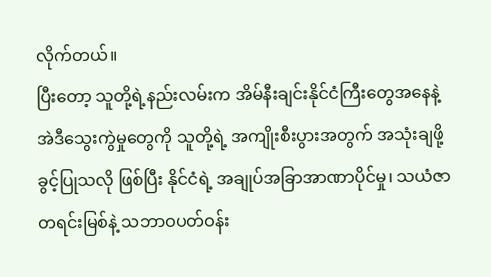လိုက်တယ်။
ပြီးတော့ သူတို့ရဲ့နည်းလမ်းက အိမ်နီးချင်းနိုင်ငံကြီးတွေအနေနဲ့ အဲဒီသွေးကွဲမှုတွေကို သူတို့ရဲ့ အကျိုးစီးပွားအတွက် အသုံးချဖို့ ခွင့်ပြုသလို ဖြစ်ပြီး နိုင်ငံရဲ့ အချုပ်အခြာအာဏာပိုင်မှု၊ သယံဇာတရင်းမြစ်နဲ့ သဘာဝပတ်ဝန်း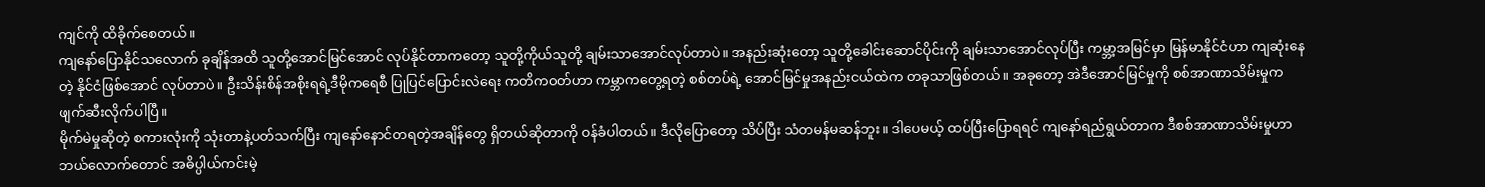ကျင်ကို ထိခိုက်စေတယ်။
ကျနော်ပြောနိုင်သလောက် ခုချိန်အထိ သူတို့အောင်မြင်အောင် လုပ်နိုင်တာကတော့ သူတို့ကိုယ်သူတို့ ချမ်းသာအောင်လုပ်တာပဲ။ အနည်းဆုံးတော့ သူတို့ခေါင်းဆောင်ပိုင်းကို ချမ်းသာအောင်လုပ်ပြီး ကမ္ဘာ့အမြင်မှာ မြန်မာနိုင်ငံဟာ ကျဆုံးနေတဲ့ နိုင်ငံဖြစ်အောင် လုပ်တာပဲ။ ဦးသိန်းစိန်အစိုးရရဲ့ဒီမိုကရေစီ ပြုပြင်ပြောင်းလဲရေး ကတိကဝတ်ဟာ ကမ္ဘာကတွေ့ရတဲ့ စစ်တပ်ရဲ့ အောင်မြင်မှုအနည်းငယ်ထဲက တခုသာဖြစ်တယ်။ အခုတော့ အဲဒီအောင်မြင်မှုကို စစ်အာဏာသိမ်းမှုက ဖျက်ဆီးလိုက်ပါပြီ။
မိုက်မဲမှုဆိုတဲ့ စကားလုံးကို သုံးတာနဲ့ပတ်သက်ပြီး ကျနော်နောင်တရတဲ့အချိန်တွေ ရှိတယ်ဆိုတာကို ဝန်ခံပါတယ်။ ဒီလိုပြောတော့ သိပ်ပြီး သံတမန်မဆန်ဘူး။ ဒါပေမယ့် ထပ်ပြီးပြောရရင် ကျနော်ရည်ရွယ်တာက ဒီစစ်အာဏာသိမ်းမှုဟာ ဘယ်လောက်တောင် အဓိပ္ပါယ်ကင်းမဲ့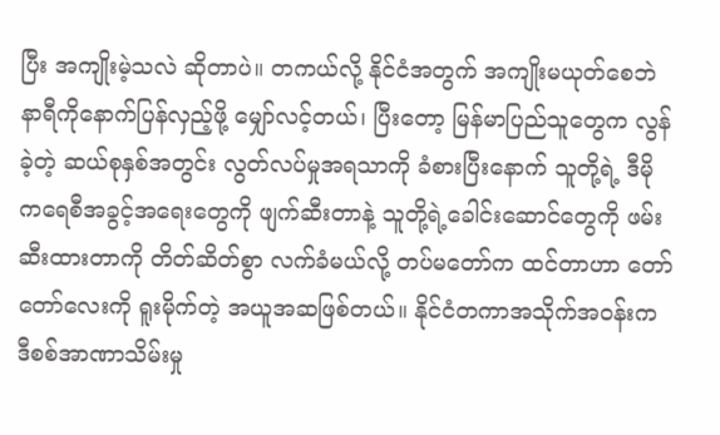ပြီး အကျိုးမဲ့သလဲ ဆိုတာပဲ။ တကယ်လို့ နိုင်ငံအတွက် အကျိုးမယုတ်စေဘဲ နာရီကိုနောက်ပြန်လှည့်ဖို့ မျှော်လင့်တယ်၊ ပြီးတော့ မြန်မာပြည်သူတွေက လွန်ခဲ့တဲ့ ဆယ်စုနှစ်အတွင်း လွတ်လပ်မှုအရသာကို ခံစားပြီးနောက် သူတို့ရဲ့ ဒီမိုကရေစီအခွင့်အရေးတွေကို ဖျက်ဆီးတာနဲ့ သူတို့ရဲ့ခေါင်းဆောင်တွေကို ဖမ်းဆီးထားတာကို တိတ်ဆိတ်စွာ လက်ခံမယ်လို့ တပ်မတော်က ထင်တာဟာ တော်တော်လေးကို ရူးမိုက်တဲ့ အယူအဆဖြစ်တယ်။ နိုင်ငံတကာအသိုက်အဝန်းက ဒီစစ်အာဏာသိမ်းမှု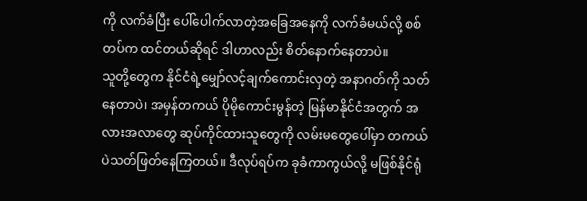ကို လက်ခံပြီး ပေါ်ပေါက်လာတဲ့အခြေအနေကို လက်ခံမယ်လို့ စစ်တပ်က ထင်တယ်ဆိုရင် ဒါဟာလည်း စိတ်နောက်နေတာပဲ။
သူတို့တွေက နိုင်ငံရဲ့မျှော်လင့်ချက်ကောင်းလှတဲ့ အနာဂတ်ကို သတ်နေတာပဲ၊ အမှန်တကယ် ပိုမိုကောင်းမွန်တဲ့ မြန်မာနိုင်ငံအတွက် အလားအလာတွေ ဆုပ်ကိုင်ထားသူတွေကို လမ်းမတွေပေါ်မှာ တကယ်ပဲသတ်ဖြတ်နေကြတယ်။ ဒီလုပ်ရပ်က ခုခံကာကွယ်လို့ မဖြစ်နိုင်ရုံ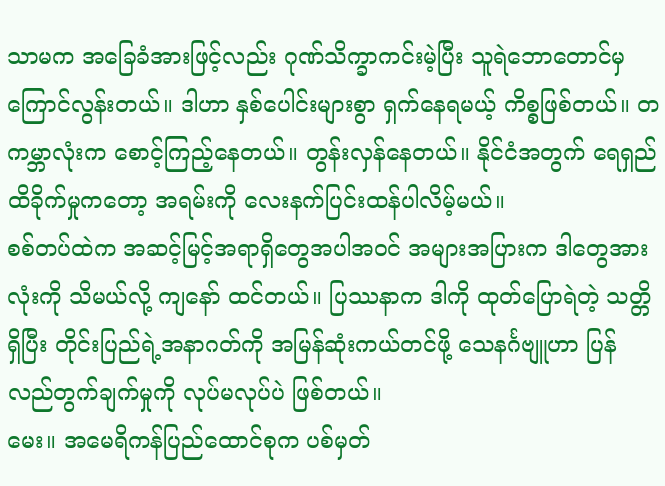သာမက အခြေခံအားဖြင့်လည်း ဂုဏ်သိက္ခာကင်းမဲ့ပြီး သူရဲဘောတောင်မှ ကြောင်လွန်းတယ်။ ဒါဟာ နှစ်ပေါင်းများစွာ ရှက်နေရမယ့် ကိစ္စဖြစ်တယ်။ တကမ္ဘာလုံးက စောင့်ကြည့်နေတယ်။ တွန်းလှန်နေတယ်။ နိုင်ငံအတွက် ရေရှည်ထိခိုက်မှုကတော့ အရမ်းကို လေးနက်ပြင်းထန်ပါလိမ့်မယ်။
စစ်တပ်ထဲက အဆင့်မြင့်အရာရှိတွေအပါအဝင် အများအပြားက ဒါတွေအားလုံးကို သိမယ်လို့ ကျနော် ထင်တယ်။ ပြဿနာက ဒါကို ထုတ်ပြောရဲတဲ့ သတ္တိရှိပြီး တိုင်းပြည်ရဲ့အနာဂတ်ကို အမြန်ဆုံးကယ်တင်ဖို့ သေနင်္ဂဗျူဟာ ပြန်လည်တွက်ချက်မှုကို လုပ်မလုပ်ပဲ ဖြစ်တယ်။
မေး။ အမေရိကန်ပြည်ထောင်စုက ပစ်မှတ်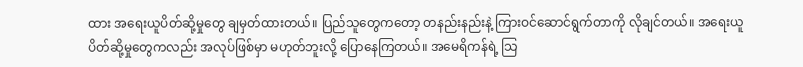ထား အရေးယူပိတ်ဆို့မှုတွေ ချမှတ်ထားတယ်။ ပြည်သူတွေကတော့ တနည်းနည်းနဲ့ ကြားဝင်ဆောင်ရွက်တာကို လိုချင်တယ်။ အရေးယူပိတ်ဆို့မှုတွေကလည်း အလုပ်ဖြစ်မှာ မဟုတ်ဘူးလို့ ပြောနေကြတယ်။ အမေရိကန်ရဲ့ သြ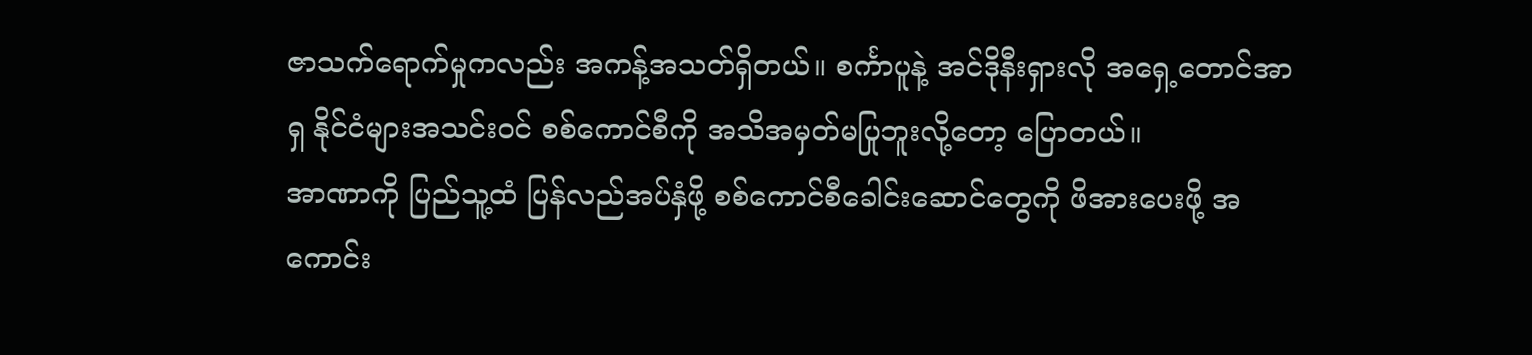ဇာသက်ရောက်မှုကလည်း အကန့်အသတ်ရှိတယ်။ စင်္ကာပူနဲ့ အင်ဒိုနီးရှားလို အရှေ့တောင်အာရှ နိုင်ငံများအသင်းဝင် စစ်ကောင်စီကို အသိအမှတ်မပြုဘူးလို့တော့ ပြောတယ်။
အာဏာကို ပြည်သူ့ထံ ပြန်လည်အပ်နှံဖို့ စစ်ကောင်စီခေါင်းဆောင်တွေကို ဖိအားပေးဖို့ အကောင်း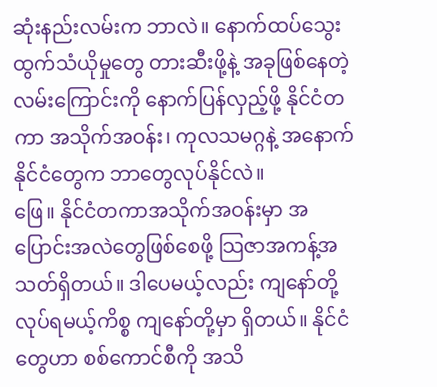ဆုံးနည်းလမ်းက ဘာလဲ။ နောက်ထပ်သွေးထွက်သံယိုမှုတွေ တားဆီးဖို့နဲ့ အခုဖြစ်နေတဲ့လမ်းကြောင်းကို နောက်ပြန်လှည့်ဖို့ နိုင်ငံတကာ အသိုက်အဝန်း၊ ကုလသမဂ္ဂနဲ့ အနောက်နိုင်ငံတွေက ဘာတွေလုပ်နိုင်လဲ။
ဖြေ။ နိုင်ငံတကာအသိုက်အဝန်းမှာ အပြောင်းအလဲတွေဖြစ်စေဖို့ သြဇာအကန့်အသတ်ရှိတယ်။ ဒါပေမယ့်လည်း ကျနော်တို့ လုပ်ရမယ့်ကိစ္စ ကျနော်တို့မှာ ရှိတယ်။ နိုင်ငံတွေဟာ စစ်ကောင်စီကို အသိ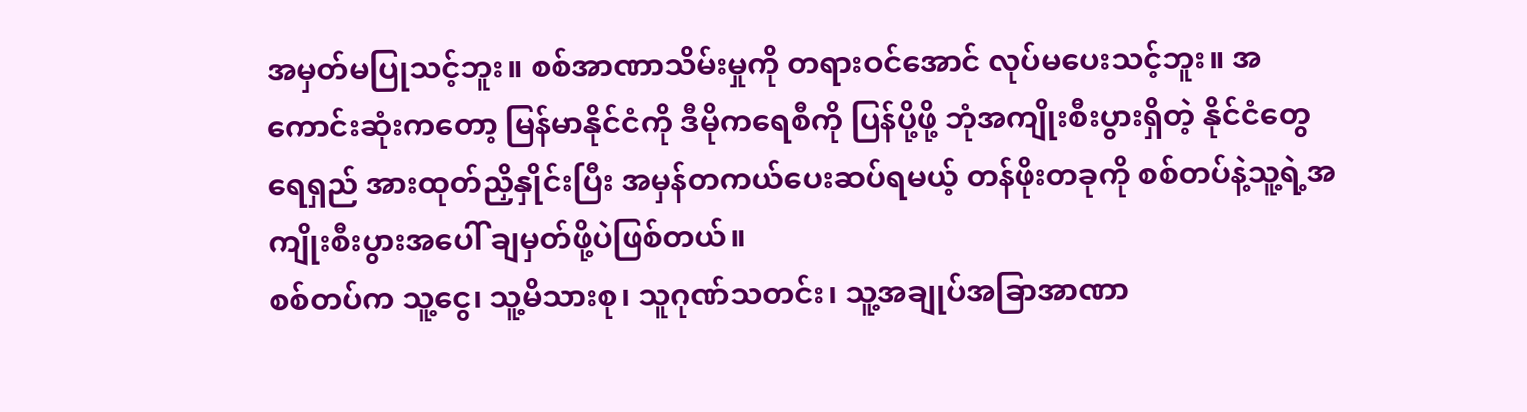အမှတ်မပြုသင့်ဘူး။ စစ်အာဏာသိမ်းမှုကို တရားဝင်အောင် လုပ်မပေးသင့်ဘူး။ အကောင်းဆုံးကတော့ မြန်မာနိုင်ငံကို ဒီမိုကရေစီကို ပြန်ပို့ဖို့ ဘုံအကျိုးစီးပွားရှိတဲ့ နိုင်ငံတွေ ရေရှည် အားထုတ်ညှိနှိုင်းပြီး အမှန်တကယ်ပေးဆပ်ရမယ့် တန်ဖိုးတခုကို စစ်တပ်နဲ့သူ့ရဲ့အကျိုးစီးပွားအပေါ် ချမှတ်ဖို့ပဲဖြစ်တယ်။
စစ်တပ်က သူ့ငွေ၊ သူ့မိသားစု၊ သူဂုဏ်သတင်း၊ သူ့အချုပ်အခြာအာဏာ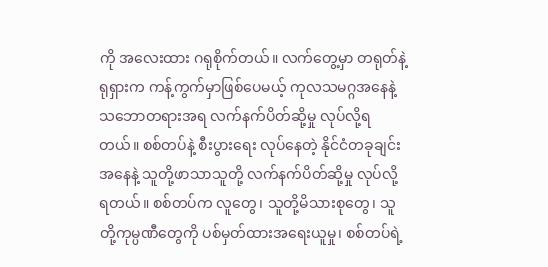ကို အလေးထား ဂရုစိုက်တယ်။ လက်တွေ့မှာ တရုတ်နဲ့ရုရှားက ကန့်ကွက်မှာဖြစ်ပေမယ့် ကုလသမဂ္ဂအနေနဲ့ သဘောတရားအရ လက်နက်ပိတ်ဆို့မှု လုပ်လို့ရတယ်။ စစ်တပ်နဲ့ စီးပွားရေး လုပ်နေတဲ့ နိုင်ငံတခုချင်းအနေနဲ့ သူတို့ဖာသာသူတို့ လက်နက်ပိတ်ဆို့မှု လုပ်လို့ရတယ်။ စစ်တပ်က လူတွေ၊ သူတို့မိသားစုတွေ၊ သူတို့ကုမ္ပဏီတွေကို ပစ်မှတ်ထားအရေးယူမှု၊ စစ်တပ်ရဲ့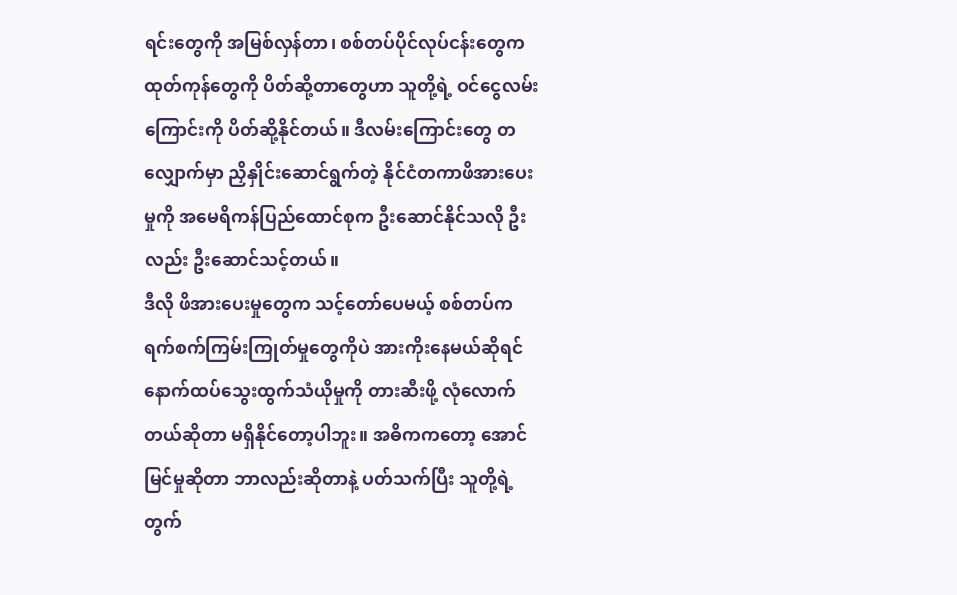ရင်းတွေကို အမြစ်လှန်တာ၊ စစ်တပ်ပိုင်လုပ်ငန်းတွေက ထုတ်ကုန်တွေကို ပိတ်ဆို့တာတွေဟာ သူတို့ရဲ့ ဝင်ငွေလမ်းကြောင်းကို ပိတ်ဆို့နိုင်တယ်။ ဒီလမ်းကြောင်းတွေ တလျှောက်မှာ ညှိနှိုင်းဆောင်ရွက်တဲ့ နိုင်ငံတကာဖိအားပေးမှုကို အမေရိကန်ပြည်ထောင်စုက ဦးဆောင်နိုင်သလို ဦးလည်း ဦးဆောင်သင့်တယ်။
ဒီလို ဖိအားပေးမှုတွေက သင့်တော်ပေမယ့် စစ်တပ်က ရက်စက်ကြမ်းကြုတ်မှုတွေကိုပဲ အားကိုးနေမယ်ဆိုရင် နောက်ထပ်သွေးထွက်သံယိုမှုကို တားဆီးဖို့ လုံလောက်တယ်ဆိုတာ မရှိနိုင်တော့ပါဘူး။ အဓိကကတော့ အောင်မြင်မှုဆိုတာ ဘာလည်းဆိုတာနဲ့ ပတ်သက်ပြီး သူတို့ရဲ့တွက်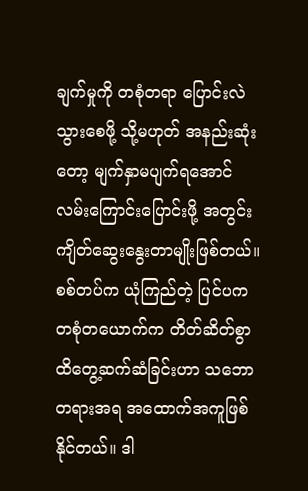ချက်မှုကို တစုံတရာ ပြောင်းလဲသွားစေဖို့ သို့မဟုတ် အနည်းဆုံးတော့ မျက်နှာမပျက်ရအောင် လမ်းကြောင်းပြောင်းဖို့ အတွင်းကျိတ်ဆွေးနွေးတာမျိုးဖြစ်တယ်။ စစ်တပ်က ယုံကြည်တဲ့ ပြင်ပက တစုံတယောက်က တိတ်ဆိတ်စွာ ထိတွေ့ဆက်ဆံခြင်းဟာ သဘောတရားအရ အထောက်အကူဖြစ်နိုင်တယ်။ ဒါ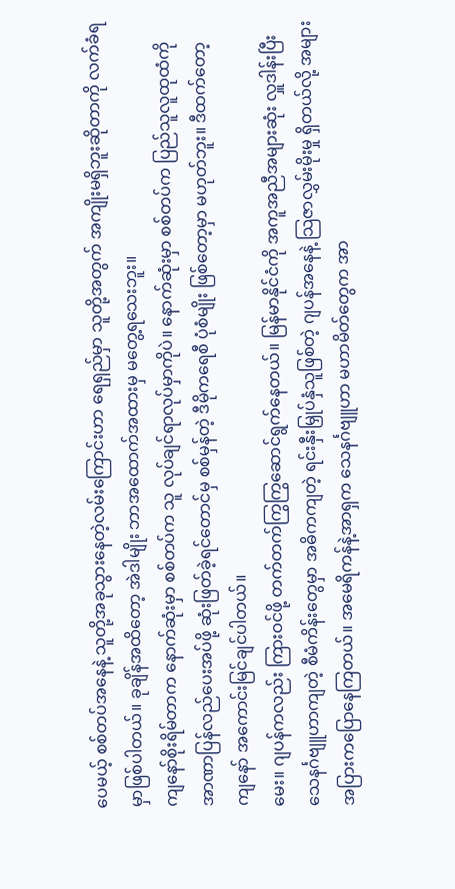ပေမယ့် စစ်တပ်အနေနဲ့ သူတို့အခုသွားနေတဲ့လမ်းကြောင်းဟာ ရေရှည်မှာ သူတို့အတွက် အကျိုးမရှိဘူးဆိုတာကို လက်ခံရမှာဖြစ်ပါတယ်။ ခုချိန်အထိတော့ အဲဒါမျိုး ဘာအထောက်အထားမှ မတွေ့ရသေးဘူး။
ကျနော်စိုးရိမ်တာက နောက်ဆုံးမှာ စစ်တပ်က သူ လုပ်ချင်ရာလုပ်မှာကိုပဲ။ နောက်ဆုံးမှာ စစ်တပ်က ပြည်သူလူထုထံကို အာဏာပြန်လည်ပေးအပ်ဖို့ ဆုံးဖြတ်ခဲ့ရင်တောင်မှ စစ်မှန်တဲ့ ဒီမိုကရေစီ ပုံစံမျိုး ဖြစ်တော့မှာ မဟုတ်ဘူး။ ဒီထက်တော့ ကျနော် အကောင်းမြင်ချင်ပါတယ်။
မေး။ ဂျပန်ကလည်း ကြားဝင်ဖို့ တက်တက်ကြွကြွဆောင်ရွက်နေတယ်။ မြန်မာနိုင်ငံကို အကူအညီအများဆုံး လှူဒါန်းပြီး သေနင်္ဂဗျူဟာကျတဲ့ စီမံကိန်းတွေမှာ အဓိကကျတဲ့ ရင်းနှီးမြှုပ်နှံသူဖြစ်တဲ့ ဂျပန်အနေနဲ့ သြဇာလွှမ်းမိုးမှု ရှိတယ်လို့ အများအပြားကပြောနေကြတယ်။ အမေရိကန်နဲ့အာရှက သေနင်္ဂဗျူဟာ မဟာမိတ်တွေက အာ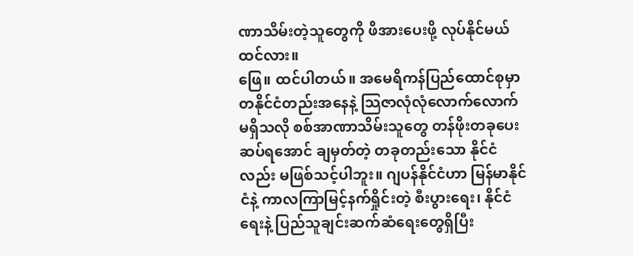ဏာသိမ်းတဲ့သူတွေကို ဖိအားပေးဖို့ လုပ်နိုင်မယ်ထင်လား။
ဖြေ။ ထင်ပါတယ်။ အမေရိကန်ပြည်ထောင်စုမှာ တနိုင်ငံတည်းအနေနဲ့ သြဇာလုံလုံလောက်လောက် မရှိသလို စစ်အာဏာသိမ်းသူတွေ တန်ဖိုးတခုပေးဆပ်ရအောင် ချမှတ်တဲ့ တခုတည်းသော နိုင်ငံလည်း မဖြစ်သင့်ပါဘူး။ ဂျပန်နိုင်ငံဟာ မြန်မာနိုင်ငံနဲ့ ကာလကြာမြင့်နက်ရှိုင်းတဲ့ စီးပွားရေး၊ နိုင်ငံရေးနဲ့ ပြည်သူချင်းဆက်ဆံရေးတွေရှိပြီး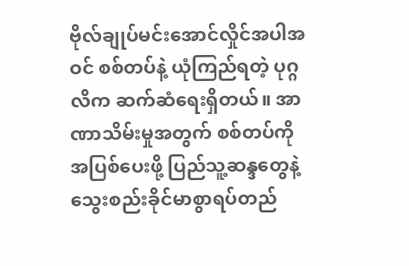ဗိုလ်ချုပ်မင်းအောင်လှိုင်အပါအဝင် စစ်တပ်နဲ့ ယုံကြည်ရတဲ့ ပုဂ္ဂလိက ဆက်ဆံရေးရှိတယ်။ အာဏာသိမ်းမှုအတွက် စစ်တပ်ကို အပြစ်ပေးဖို့ ပြည်သူ့ဆန္ဒတွေနဲ့ သွေးစည်းခိုင်မာစွာရပ်တည်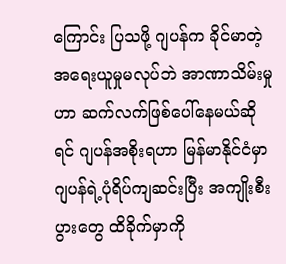ကြောင်း ပြသဖို့ ဂျပန်က ခိုင်မာတဲ့ အရေးယူမှုမလုပ်ဘဲ အာဏာသိမ်းမှုဟာ ဆက်လက်ဖြစ်ပေါ်နေမယ်ဆိုရင် ဂျပန်အစိုးရဟာ မြန်မာနိုင်ငံမှာ ဂျပန်ရဲ့ပုံရိပ်ကျဆင်းပြီး အကျိုးစီးပွားတွေ ထိခိုက်မှာကို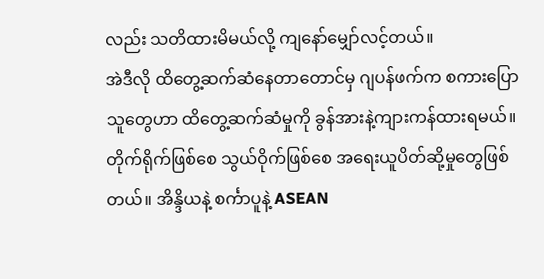လည်း သတိထားမိမယ်လို့ ကျနော်မျှော်လင့်တယ်။
အဲဒီလို ထိတွေ့ဆက်ဆံနေတာတောင်မှ ဂျပန်ဖက်က စကားပြောသူတွေဟာ ထိတွေ့ဆက်ဆံမှုကို ခွန်အားနဲ့ကျားကန်ထားရမယ်။ တိုက်ရိုက်ဖြစ်စေ သွယ်ဝိုက်ဖြစ်စေ အရေးယူပိတ်ဆို့မှုတွေဖြစ်တယ်။ အိန္ဒိယနဲ့ စင်္ကာပူနဲ့ ASEAN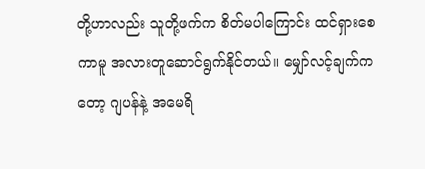တို့ဟာလည်း သူတို့ဖက်က စိတ်မပါကြောင်း ထင်ရှားစေကာမူ အလားတူဆောင်ရွက်နိုင်တယ်။ မျှော်လင့်ချက်ကတော့ ဂျပန်နဲ့ အမေရိ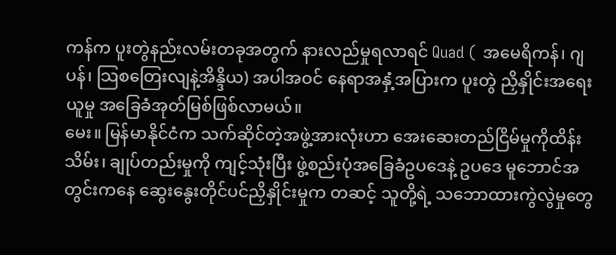ကန်က ပူးတွဲနည်းလမ်းတခုအတွက် နားလည်မှုရလာရင် Quad ( အမေရိကန်၊ ဂျပန်၊ သြစတြေးလျနဲ့အိန္ဒိယ) အပါအဝင် နေရာအနှံ့အပြားက ပူးတွဲ ညှိနှိုင်းအရေးယူမှု အခြေခံအုတ်မြစ်ဖြစ်လာမယ်။
မေး။ မြန်မာနိုင်ငံက သက်ဆိုင်တဲ့အဖွဲ့အားလုံးဟာ အေးဆေးတည်ငြိမ်မှုကိုထိန်းသိမ်း၊ ချုပ်တည်းမှုကို ကျင့်သုံးပြီး ဖွဲ့စည်းပုံအခြေခံဥပဒေနဲ့ ဥပဒေ မူဘောင်အတွင်းကနေ ဆွေးနွေးတိုင်ပင်ညှိနှိုင်းမှုက တဆင့် သူတို့ရဲ့ သဘောထားကွဲလွဲမှုတွေ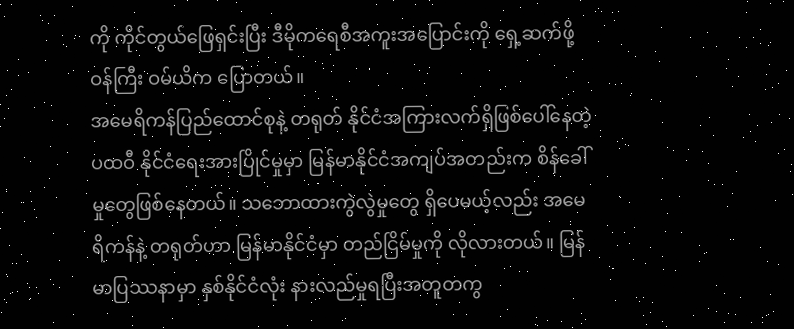ကို ကိုင်တွယ်ဖြေရှင်းပြီး ဒီမိုကရေစီအကူးအပြောင်းကို ရှေ့ဆက်ဖို့ ဝန်ကြီး ဝမ်ယိက ပြောတယ်။
အမေရိကန်ပြည်ထောင်စုနဲ့ တရုတ် နိုင်ငံအကြားလက်ရှိဖြစ်ပေါ်နေတဲ့ ပထဝီ နိုင်ငံရေးအားပြိုင်မှုမှာ မြန်မာနိုင်ငံအကျပ်အတည်းက စိန်ခေါ်မှုတွေဖြစ်နေတယ်။ သဘောထားကွဲလွဲမှုတွေ ရှိပေမယ့်လည်း အမေရိကန်နဲ့ တရုတ်ဟာ မြန်မာနိုင်ငံမှာ တည်ငြိမ်မှုကို လိုလားတယ်။ မြန်မာပြဿနာမှာ နှစ်နိုင်ငံလုံး နားလည်မှုရပြီးအတူတကွ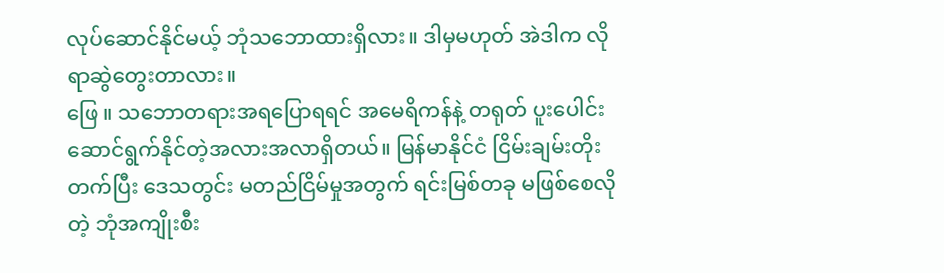လုပ်ဆောင်နိုင်မယ့် ဘုံသဘောထားရှိလား။ ဒါမှမဟုတ် အဲဒါက လိုရာဆွဲတွေးတာလား။
ဖြေ ။ သဘောတရားအရပြောရရင် အမေရိကန်နဲ့ တရုတ် ပူးပေါင်းဆောင်ရွက်နိုင်တဲ့အလားအလာရှိတယ်။ မြန်မာနိုင်ငံ ငြိမ်းချမ်းတိုးတက်ပြီး ဒေသတွင်း မတည်ငြိမ်မှုအတွက် ရင်းမြစ်တခု မဖြစ်စေလိုတဲ့ ဘုံအကျိုးစီး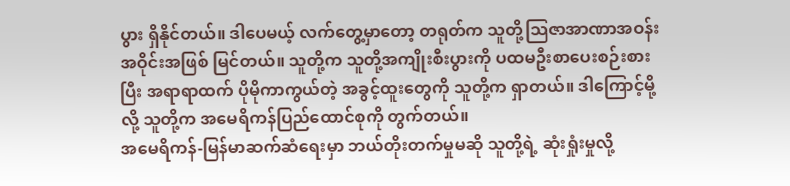ပွား ရှိနိုင်တယ်။ ဒါပေမယ့် လက်တွေ့မှာတော့ တရုတ်က သူတို့သြဇာအာဏာအဝန်းအဝိုင်းအဖြစ် မြင်တယ်။ သူတို့က သူတို့အကျိုးစီးပွားကို ပထမဦးစာပေးစဉ်းစားပြီး အရာရာထက် ပိုမိုကာကွယ်တဲ့ အခွင့်ထူးတွေကို သူတို့က ရှာတယ်။ ဒါကြောင့်မို့လို့ သူတို့က အမေရိကန်ပြည်ထောင်စုကို တွက်တယ်။
အမေရိကန်-မြန်မာဆက်ဆံရေးမှာ ဘယ်တိုးတက်မှုမဆို သူတို့ရဲ့ ဆုံးရှုံးမှုလို့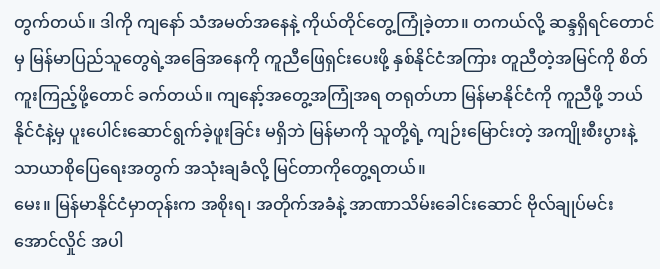တွက်တယ်။ ဒါကို ကျနော် သံအမတ်အနေနဲ့ ကိုယ်တိုင်တွေ့ကြုံခဲ့တာ။ တကယ်လို့ ဆန္ဒရှိရင်တောင်မှ မြန်မာပြည်သူတွေရဲ့အခြေအနေကို ကူညီဖြေရှင်းပေးဖို့ နှစ်နိုင်ငံအကြား တူညီတဲ့အမြင်ကို စိတ်ကူးကြည့်ဖို့တောင် ခက်တယ်။ ကျနော့်အတွေ့အကြုံအရ တရုတ်ဟာ မြန်မာနိုင်ငံကို ကူညီဖို့ ဘယ်နိုင်ငံနဲ့မှ ပူးပေါင်းဆောင်ရွက်ခဲ့ဖူးခြင်း မရှိဘဲ မြန်မာကို သူတို့ရဲ့ ကျဉ်းမြောင်းတဲ့ အကျိုးစီးပွားနဲ့ သာယာစိုပြေရေးအတွက် အသုံးချခံလို့ မြင်တာကိုတွေ့ရတယ်။
မေး။ မြန်မာနိုင်ငံမှာတုန်းက အစိုးရ၊ အတိုက်အခံနဲ့ အာဏာသိမ်းခေါင်းဆောင် ဗိုလ်ချုပ်မင်းအောင်လှိုင် အပါ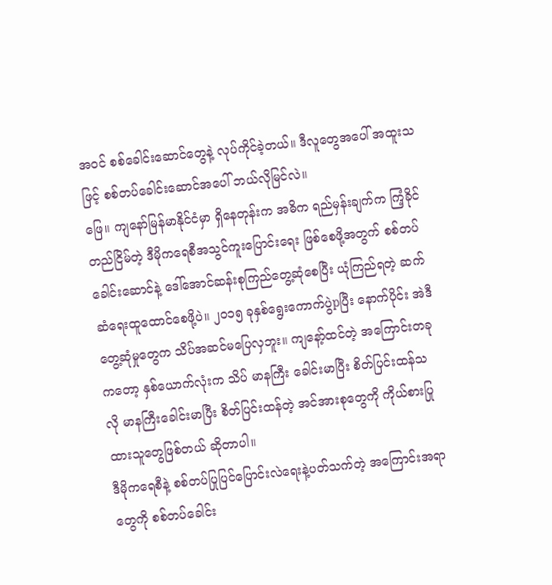အဝင် စစ်ခေါင်းဆောင်တွေနဲ့ လုပ်ကိုင်ခဲ့တယ်။ ဒီလူတွေအပေါ် အထူးသဖြင့် စစ်တပ်ခေါင်းဆောင်အပေါ် ဘယ်လိုမြင်လဲ။
ဖြေ။ ကျနော်မြန်မာနိုင်ငံမှာ ရှိနေတုန်းက အဓိက ရည်မှန်းချက်က ကြံ့ခိုင်တည်ငြိမ်တဲ့ ဒီမိုကရေစီအသွင်ကူးပြောင်းရေး ဖြစ်စေဖို့အတွက် စစ်တပ်ခေါင်းဆောင်နဲ့ ဒေါ်အောင်ဆန်းစုကြည်တွေ့ဆုံစေပြီး ယုံကြည်ရတဲ့ ဆက်ဆံရေးထူထောင်စေဖို့ပဲ။ ၂၀၁၅ ခုနှစ်ရွေးကောက်ပွဲpပြီး နောက်ပိုင်း အဲဒီတွေ့ဆုံမှုတွေက သိပ်အဆင်မပြေလှဘူး။ ကျနော့်ထင်တဲ့ အကြောင်းတခုကတော့ နှစ်ယောက်လုံးက သိပ် မာနကြီး ခေါင်းမာပြီး စိတ်ပြင်းထန်သလို မာနကြီးခေါင်းမာပြီး စိတ်ပြင်းထန်တဲ့ အင်အားစုတွေကို ကိုယ်စားပြုထားသူတွေဖြစ်တယ် ဆိုတာပါ။
ဒီမိုကရေစီနဲ့ စစ်တပ်ပြုပြင်ပြောင်းလဲရေးနဲ့ပတ်သက်တဲ့ အကြောင်းအရာတွေကို စစ်တပ်ခေါင်း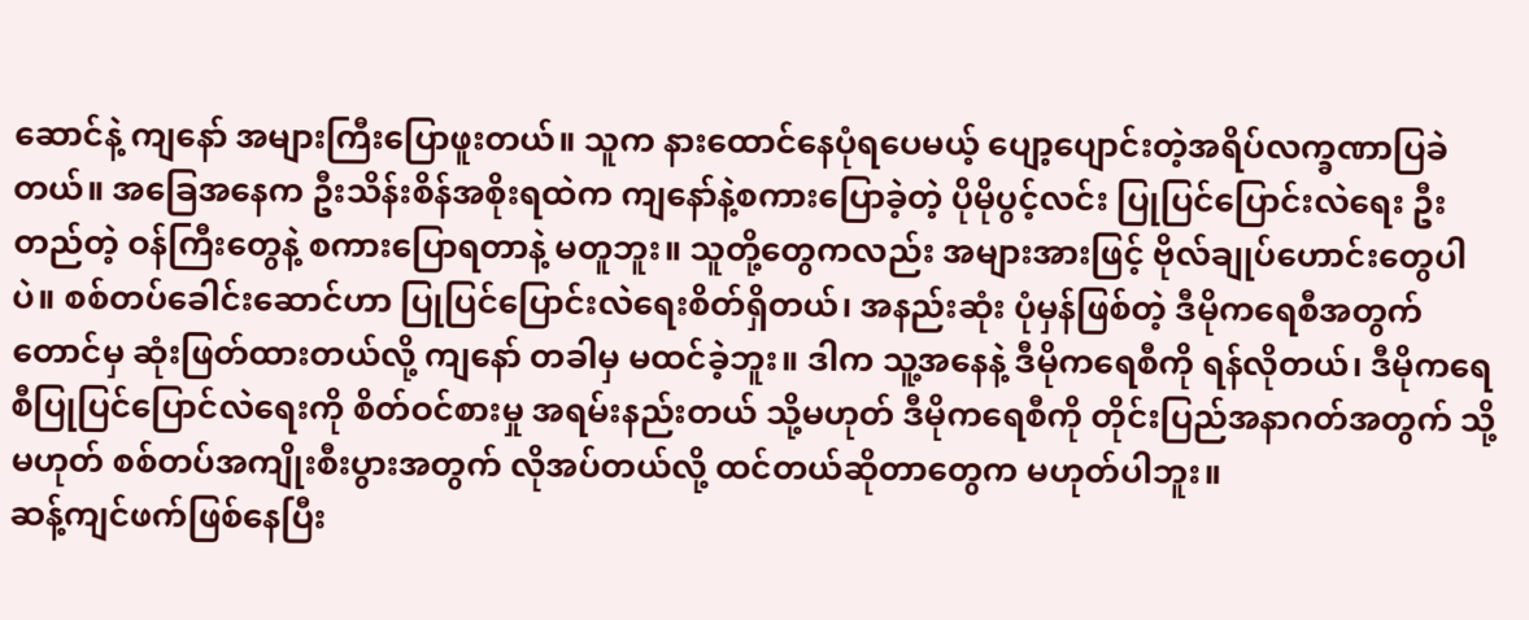ဆောင်နဲ့ ကျနော် အများကြီးပြောဖူးတယ်။ သူက နားထောင်နေပုံရပေမယ့် ပျော့ပျောင်းတဲ့အရိပ်လက္ခဏာပြခဲတယ်။ အခြေအနေက ဦးသိန်းစိန်အစိုးရထဲက ကျနော်နဲ့စကားပြောခဲ့တဲ့ ပိုမိုပွင့်လင်း ပြုပြင်ပြောင်းလဲရေး ဦးတည်တဲ့ ဝန်ကြီးတွေနဲ့ စကားပြောရတာနဲ့ မတူဘူး။ သူတို့တွေကလည်း အများအားဖြင့် ဗိုလ်ချုပ်ဟောင်းတွေပါပဲ။ စစ်တပ်ခေါင်းဆောင်ဟာ ပြုပြင်ပြောင်းလဲရေးစိတ်ရှိတယ်၊ အနည်းဆုံး ပုံမှန်ဖြစ်တဲ့ ဒီမိုကရေစီအတွက်တောင်မှ ဆုံးဖြတ်ထားတယ်လို့ ကျနော် တခါမှ မထင်ခဲ့ဘူး။ ဒါက သူ့အနေနဲ့ ဒီမိုကရေစီကို ရန်လိုတယ်၊ ဒီမိုကရေစီပြုပြင်ပြောင်လဲရေးကို စိတ်ဝင်စားမှု အရမ်းနည်းတယ် သို့မဟုတ် ဒီမိုကရေစီကို တိုင်းပြည်အနာဂတ်အတွက် သို့မဟုတ် စစ်တပ်အကျိုးစီးပွားအတွက် လိုအပ်တယ်လို့ ထင်တယ်ဆိုတာတွေက မဟုတ်ပါဘူး။
ဆန့်ကျင်ဖက်ဖြစ်နေပြီး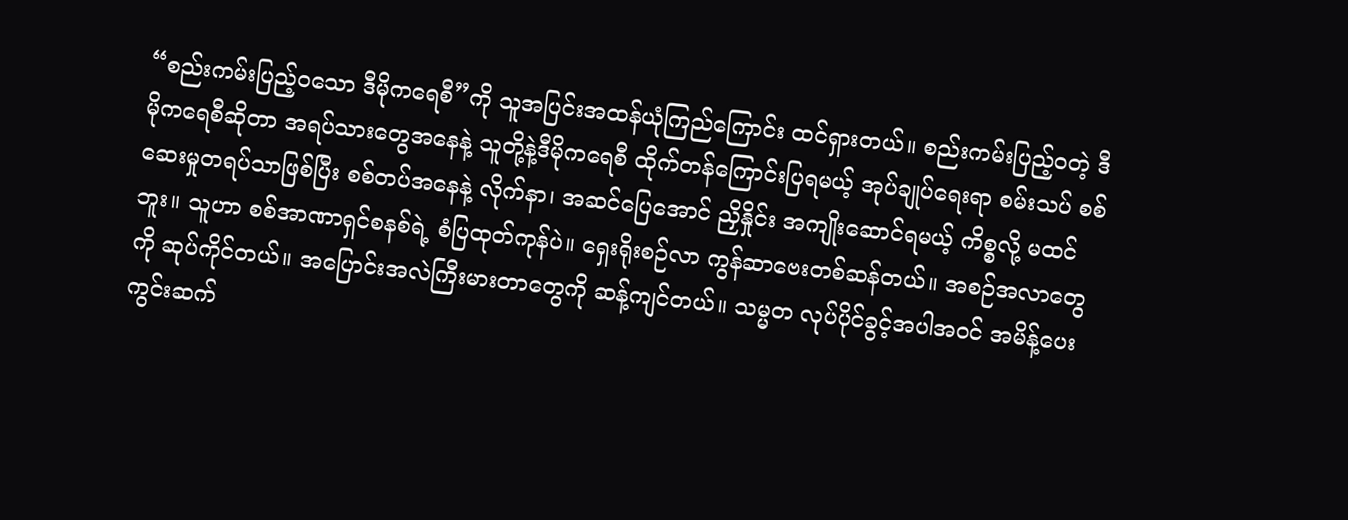“စည်းကမ်းပြည့်၀သော ဒီမိုကရေစီ”ကို သူအပြင်းအထန်ယုံကြည်ကြောင်း ထင်ရှားတယ်။ စည်းကမ်းပြည့်ဝတဲ့ ဒီမိုကရေစီဆိုတာ အရပ်သားတွေအနေနဲ့ သူတို့နဲ့ဒီမိုကရေစီ ထိုက်တန်ကြောင်းပြရမယ့် အုပ်ချုပ်ရေးရာ စမ်းသပ် စစ်ဆေးမှုတရပ်သာဖြစ်ပြီး စစ်တပ်အနေနဲ့ လိုက်နာ၊ အဆင်ပြေအောင် ညှိနှိုင်း အကျိုးဆောင်ရမယ့် ကိစ္စလို့ မထင်ဘူး။ သူဟာ စစ်အာဏာရှင်စနစ်ရဲ့ စံပြထုတ်ကုန်ပဲ။ ရှေးရိုးစဉ်လာ ကွန်ဆာဗေးတစ်ဆန်တယ်။ အစဉ်အလာတွေကို ဆုပ်ကိုင်တယ်။ အပြောင်းအလဲကြီးမားတာတွေကို ဆန့်ကျင်တယ်။ သမ္မတ လုပ်ပိုင်ခွင့်အပါအဝင် အမိန့်ပေးကွင်းဆက်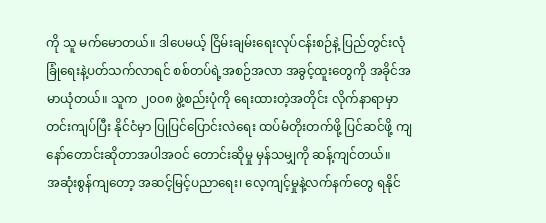ကို သူ မက်မောတယ်။ ဒါပေမယ့် ငြိမ်းချမ်းရေးလုပ်ငန်းစဉ်နဲ့ ပြည်တွင်းလုံခြုံရေးနဲ့ပတ်သက်လာရင် စစ်တပ်ရဲ့အစဉ်အလာ အခွင့်ထူးတွေကို အခိုင်အမာယုံတယ်။ သူက ၂၀၀၈ ဖွဲ့စည်းပုံကို ရေးထားတဲ့အတိုင်း လိုက်နာရာမှာ တင်းကျပ်ပြီး နိုင်ငံမှာ ပြုပြင်ပြောင်းလဲရေး ထပ်မံတိုးတက်ဖို့ ပြင်ဆင်ဖို့ ကျနော်တောင်းဆိုတာအပါအဝင် တောင်းဆိုမှု မှန်သမျှကို ဆန့်ကျင်တယ်။
အဆုံးစွန်ကျတော့ အဆင့်မြင့်ပညာရေး၊ လေ့ကျင့်မှုနဲ့လက်နက်တွေ ရနိုင်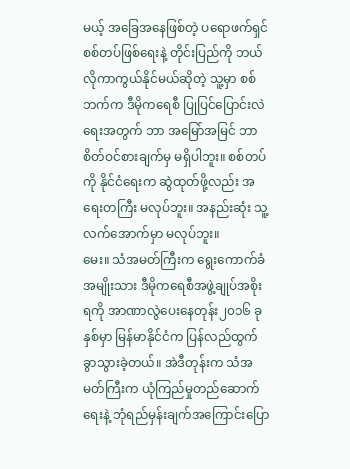မယ့် အခြေအနေဖြစ်တဲ့ ပရောဖက်ရှင် စစ်တပ်ဖြစ်ရေးနဲ့ တိုင်းပြည်ကို ဘယ်လိုကာကွယ်နိုင်မယ်ဆိုတဲ့ သူ့မှာ စစ်ဘက်က ဒီမိုကရေစီ ပြုပြင်ပြောင်းလဲရေးအတွက် ဘာ အမြော်အမြင် ဘာ စိတ်ဝင်စားချက်မှ မရှိပါဘူး။ စစ်တပ်ကို နိုင်ငံရေးက ဆွဲထုတ်ဖို့လည်း အရေးတကြီး မလုပ်ဘူး။ အနည်းဆုံး သူ့လက်အောက်မှာ မလုပ်ဘူး။
မေး။ သံအမတ်ကြီးက ရွေးကောက်ခံအမျိုးသား ဒီမိုကရေစီအဖွဲ့ချုပ်အစိုးရကို အာဏာလွဲပေးနေတုန်း၂၀၁၆ ခုနှစ်မှာ မြန်မာနိုင်ငံက ပြန်လည်ထွက်ခွာသွားခဲ့တယ်။ အဲဒီတုန်းက သံအမတ်ကြီးက ယုံကြည်မှုတည်ဆောက်ရေးနဲ့ ဘုံရည်မှန်းချက်အကြောင်းပြော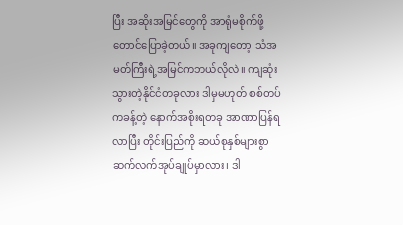ပြီး အဆိုးအမြင်တွေကို အာရုံမစိုက်ဖို့တောင်ပြောခဲ့တယ်။ အခုကျတော့ သံအမတ်ကြီးရဲ့အမြင်ကဘယ်လိုလဲ။ ကျဆုံးသွားတဲ့နိုင်ငံတခုလား ဒါမှမဟုတ် စစ်တပ်ကခန့်တဲ့ နောက်အစိုးရတခု အာဏာပြန်ရလာပြီး တိုင်းပြည်ကို ဆယ်စုနှစ်များစွာ ဆက်လက်အုပ်ချုပ်မှာလား၊ ဒါ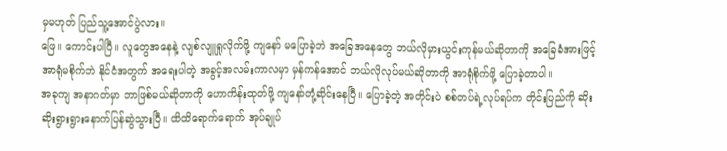မှမဟုတ် ပြည်သူ့အောင်ပွဲလား။
ဖြေ။ ကောင်းပါပြီ။ လူတွေအနေနဲ့ လျစ်လျူရှုလိုက်ဖို့ ကျနော် မပြောခဲ့ဘဲ အခြေအနေတွေ ဘယ်လိုမှားယွင်းကုန်မယ်ဆိုတာကို အခြေခံအားဖြင့် အာရုံမစိုက်ဘဲ နိုင်ငံအတွက် အရေးပါတဲ့ အခွင့်အလမ်းကာလမှာ မှန်ကန်အောင် ဘယ်လိုလုပ်မယ်ဆိုတာကို အာရုံစိုက်ဖို့ ပြောခဲ့တာပါ။
အခုကျ အနာဂတ်မှာ ဘာဖြစ်မယ်ဆိုတာကို ဟောကိန်းထုတ်ဖို့ ကျနော်တုံ့ဆိုင်းနေပြီ။ ပြောခဲ့တဲ့ အတိုင်းပဲ စစ်တပ်ရဲ့လုပ်ရပ်က တိုင်းပြည်ကို ဆိုးဆိုးရွားရွားနောက်ပြန်ဆွဲသွားပြီ။ ထိထိရောက်ရောက် အုပ်ချုပ်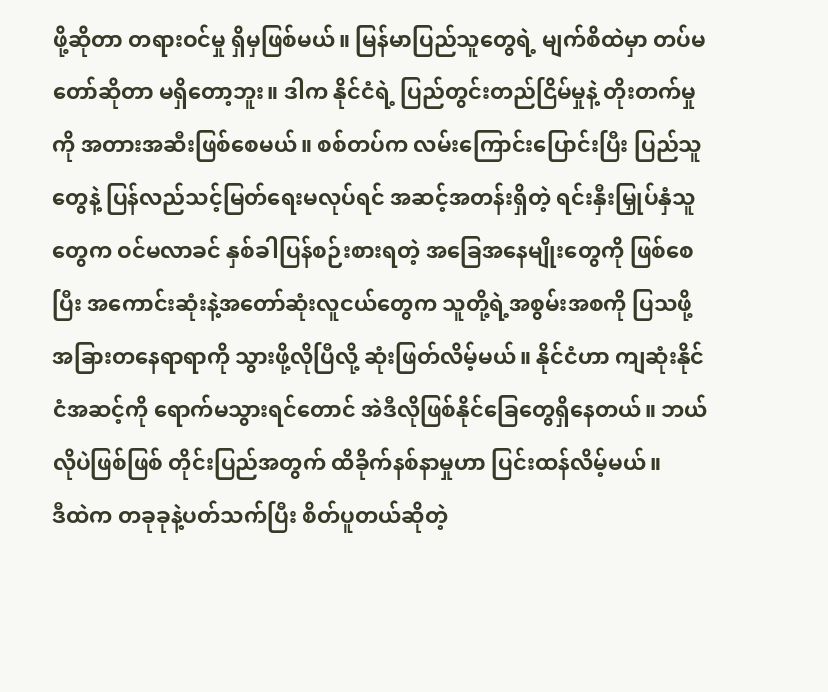ဖို့ဆိုတာ တရားဝင်မှု ရှိမှဖြစ်မယ်။ မြန်မာပြည်သူတွေရဲ့ မျက်စိထဲမှာ တပ်မတော်ဆိုတာ မရှိတော့ဘူး။ ဒါက နိုင်ငံရဲ့ ပြည်တွင်းတည်ငြိမ်မှုနဲ့ တိုးတက်မှုကို အတားအဆီးဖြစ်စေမယ်။ စစ်တပ်က လမ်းကြောင်းပြောင်းပြီး ပြည်သူတွေနဲ့ ပြန်လည်သင့်မြတ်ရေးမလုပ်ရင် အဆင့်အတန်းရှိတဲ့ ရင်းနှီးမြှုပ်နှံသူတွေက ဝင်မလာခင် နှစ်ခါပြန်စဉ်းစားရတဲ့ အခြေအနေမျိုးတွေကို ဖြစ်စေပြီး အကောင်းဆုံးနဲ့အတော်ဆုံးလူငယ်တွေက သူတို့ရဲ့အစွမ်းအစကို ပြသဖို့ အခြားတနေရာရာကို သွားဖို့လိုပြီလို့ ဆုံးဖြတ်လိမ့်မယ်။ နိုင်ငံဟာ ကျဆုံးနိုင်ငံအဆင့်ကို ရောက်မသွားရင်တောင် အဲဒီလိုဖြစ်နိုင်ခြေတွေရှိနေတယ်။ ဘယ်လိုပဲဖြစ်ဖြစ် တိုင်းပြည်အတွက် ထိခိုက်နစ်နာမှုဟာ ပြင်းထန်လိမ့်မယ်။
ဒီထဲက တခုခုနဲ့ပတ်သက်ပြီး စိတ်ပူတယ်ဆိုတဲ့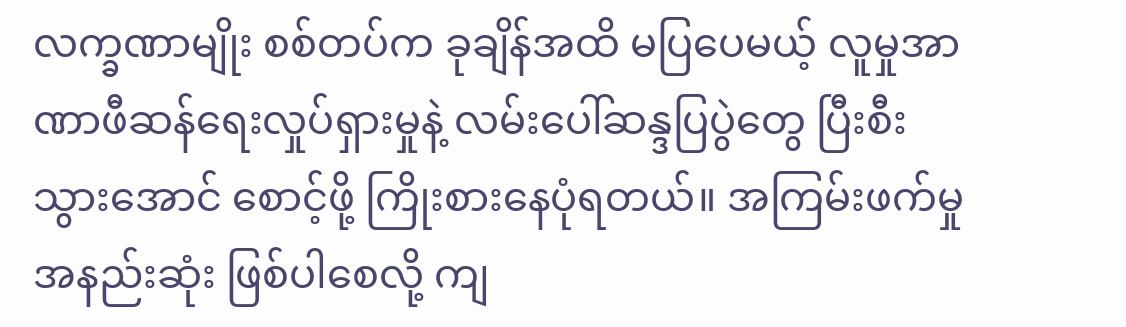လက္ခဏာမျိုး စစ်တပ်က ခုချိန်အထိ မပြပေမယ့် လူမှုအာဏာဖီဆန်ရေးလှုပ်ရှားမှုနဲ့ လမ်းပေါ်ဆန္ဒပြပွဲတွေ ပြီးစီးသွားအောင် စောင့်ဖို့ ကြိုးစားနေပုံရတယ်။ အကြမ်းဖက်မှု အနည်းဆုံး ဖြစ်ပါစေလို့ ကျ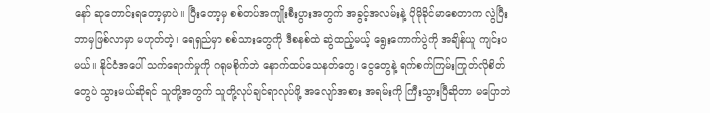နော် ဆုတောင်းရတော့မှာပဲ။ ပြီးတော့မှ စစ်တပ်အကျိုးစီးပွားအတွက် အခွင့်အလမ်းနဲ့ ပိုမိုခိုင်မာစေတာက လွဲပြီး ဘာမှဖြစ်လာမှာ မဟုတ်တဲ့၊ ရေရှည်မှာ စစ်သားတွေကို ဒီစနစ်ထဲ ဆွဲထည့်မယ့် ရွေးကောက်ပွဲကို အချိန်ယူ ကျင်းပမယ်။ နိုင်ငံအပေါ် သက်ရောက်မှုကို ဂရုမစိုက်ဘဲ နောက်ထပ်သေနတ်တွေ၊ ငွေတွေနဲ့ ရက်စက်ကြမ်းကြုတ်လိုစိတ်တွေပဲ သွားမယ်ဆိုရင် သူတို့အတွက် သူတို့လုပ်ချင်ရာလုပ်ဖို့ အလျော်အစား အရမ်းကို ကြီးသွားပြီဆိုတာ မပြောဘဲ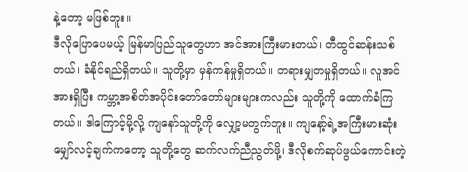နဲ့တော့ မဖြစ်ဘူး။
ဒီလိုပြောပေမယ့် မြန်မာပြည်သူတွေဟာ အင်အားကြီးမားတယ်၊ တီထွင်ဆန်းသစ်တယ်၊ ခံနိုင်ရည်ရှိတယ်။ သူတို့မှာ မှန်ကန်မှုရှိတယ်။ တရားမျှတမှုရှိတယ်။ လူအင်အားရှိပြီး ကမ္ဘာ့အစိတ်အပိုင်းတော်တော်များများကလည်း သူတို့ကို ထောက်ခံကြတယ်။ ဒါကြောင့်မို့လို့ ကျနော်သူတို့ကို လျှော့မတွက်ဘူး။ ကျနော့်ရဲ့အကြီးမားဆုံးမျှော်လင့်ချက်ကတော့ သူတို့တွေ ဆက်လက်ညီညွတ်ဖို့၊ ဒီလိုစက်ဆုပ်ဖွယ်ကောင်းတဲ့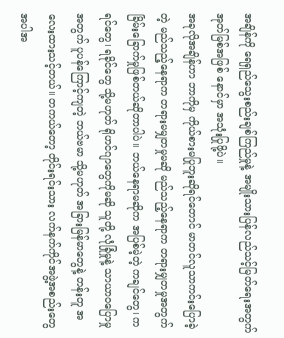အချိန်ကို ရေရှည်သွေးစည်းချစ်ကြည်မှုနဲ့ အမျိုးသားပြန်လည်သင့်မြတ်ရေးအတွက် အုတ်မြစ်အဖြစ် နောင်မှာ အသုံးပြုဖို့ပဲ။
အခုလိုအချိန်ဟာ ဘာကိုမှ ကိုယ်စားမပြုဘူးဆိုရင်တောင် မာတင်လူသာကင်းပြောခဲ့တဲ့ မည်သည့်နေရာက တရားမမျှတမှုမဆို မည်သည့်နေရာက တရားမျှတမှုအတွက် ခြိမ်းခြောက်မှုဖြစ်တယ်ဆိုတာပါပဲ။ ဘယ်နေရာမဆိုက အပြစ်မဲ့တဲ့ ကချင်တွေ၊ ကရင်တွေ၊ ရခိုင်တွေ သို့မဟုတ် ရိုဟင်ဂျာတွေကိုမဆို သူတို့ လုံခြုံမှုနဲ့ သာယာ၀ပြောမှုအတွက် ပူပန်ကြောင့်ကျတဲ့ ဘယ်ဗမာ သို့မဟုတ် အခြားမြန်မာတွေနဲ့ တန်းတူ အလေးထားသင့်တယ်။ တကယ်တော့ တိုင်းရင်းသား လက်နက်ကိုင်အဖွဲ့အစည်းတွေ အပါအ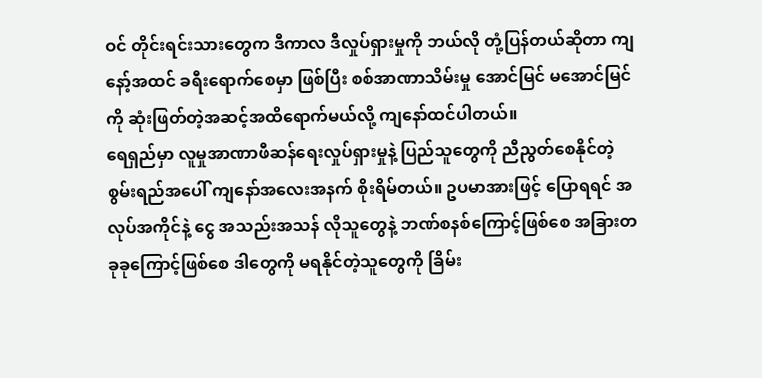ဝင် တိုင်းရင်းသားတွေက ဒီကာလ ဒီလှုပ်ရှားမှုကို ဘယ်လို တုံ့ပြန်တယ်ဆိုတာ ကျနော့်အထင် ခရီးရောက်စေမှာ ဖြစ်ပြီး စစ်အာဏာသိမ်းမှု အောင်မြင် မအောင်မြင်ကို ဆုံးဖြတ်တဲ့အဆင့်အထိရောက်မယ်လို့ ကျနော်ထင်ပါတယ်။
ရေရှည်မှာ လူမှုအာဏာဖီဆန်ရေးလှုပ်ရှားမှုနဲ့ ပြည်သူတွေကို ညီညွတ်စေနိုင်တဲ့ စွမ်းရည်အပေါ် ကျနော်အလေးအနက် စိုးရိမ်တယ်။ ဥပမာအားဖြင့် ပြောရရင် အလုပ်အကိုင်နဲ့ ငွေ အသည်းအသန် လိုသူတွေနဲ့ ဘဏ်စနစ်ကြောင့်ဖြစ်စေ အခြားတခုခုကြောင့်ဖြစ်စေ ဒါတွေကို မရနိုင်တဲ့သူတွေကို ခြိမ်း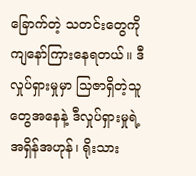ခြောက်တဲ့ သတင်းတွေကို ကျနော်ကြားနေရတယ်။ ဒီလှုပ်ရှားမှုမှာ သြဇာရှိတဲ့သူတွေအနေနဲ့ ဒီလှုပ်ရှားမှုရဲ့ အရှိန်အဟုန်၊ ရိုးသား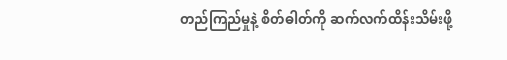တည်ကြည်မှုနဲ့ စိတ်ဓါတ်ကို ဆက်လက်ထိန်းသိမ်းဖို့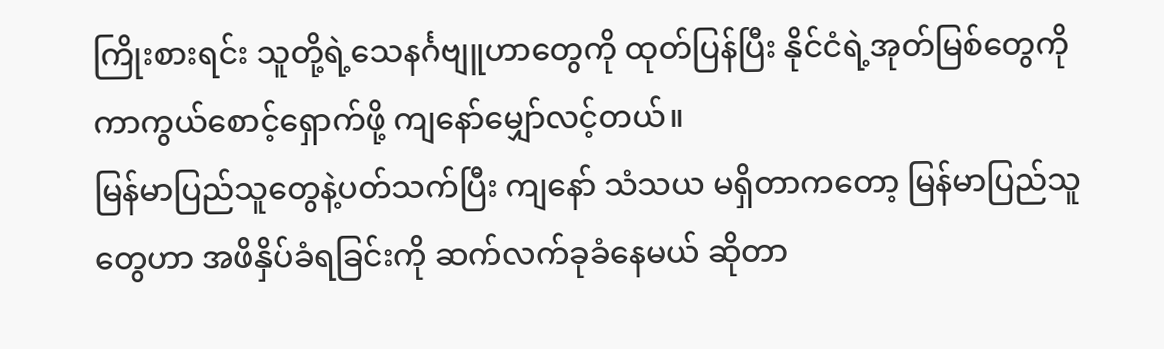ကြိုးစားရင်း သူတို့ရဲ့သေနင်္ဂဗျူဟာတွေကို ထုတ်ပြန်ပြီး နိုင်ငံရဲ့အုတ်မြစ်တွေကို ကာကွယ်စောင့်ရှောက်ဖို့ ကျနော်မျှော်လင့်တယ်။
မြန်မာပြည်သူတွေနဲ့ပတ်သက်ပြီး ကျနော် သံသယ မရှိတာကတော့ မြန်မာပြည်သူတွေဟာ အဖိနှိပ်ခံရခြင်းကို ဆက်လက်ခုခံနေမယ် ဆိုတာ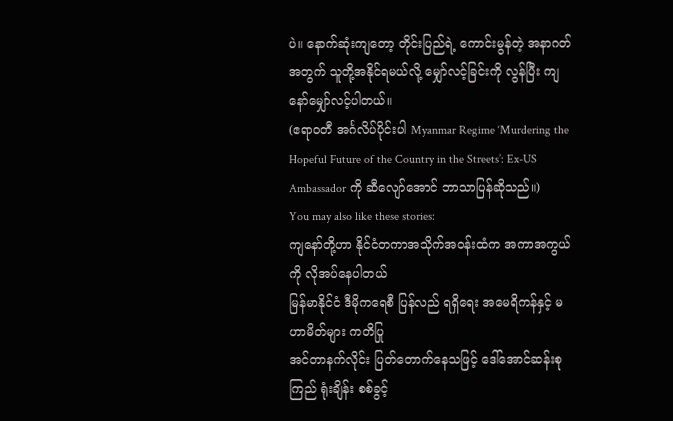ပဲ။ နောက်ဆုံးကျတော့ တိုင်းပြည်ရဲ့ ကောင်းမွန်တဲ့ အနာဂတ်အတွက် သူတို့အနိုင်ရမယ်လို့ မျှော်လင့်ခြင်းကို လွန်ပြီး ကျနော်မျှော်လင့်ပါတယ်။
(ဧရာဝတီ အင်္ဂလိပ်ပိုင်းပါ Myanmar Regime ‘Murdering the Hopeful Future of the Country in the Streets’: Ex-US Ambassador ကို ဆီလျော်အောင် ဘာသာပြန်ဆိုသည်။)
You may also like these stories:
ကျနော်တို့ဟာ နိုင်ငံတကာအသိုက်အဝန်းထံက အကာအကွယ်ကို လိုအပ်နေပါတယ်
မြန်မာနိုင်ငံ ဒီမိုကရေစီ ပြန်လည် ရရှိရေး အမေရိကန်နှင့် မဟာမိတ်များ ကတိပြု
အင်တာနက်လိုင်း ပြတ်တောက်နေသဖြင့် ဒေါ်အောင်ဆန်းစုကြည် ရုံးချိန်း စစ်ခွင့်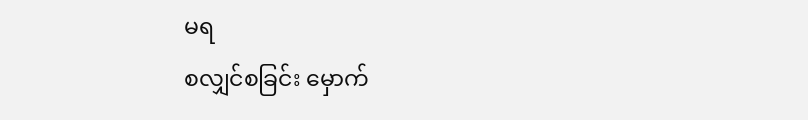မရ
စလျှင်စခြင်း မှောက်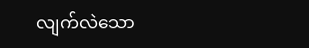လျက်လဲသော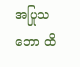အပြုသဘော ထိ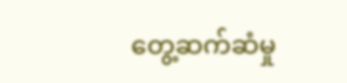တွေ့ဆက်ဆံမှု